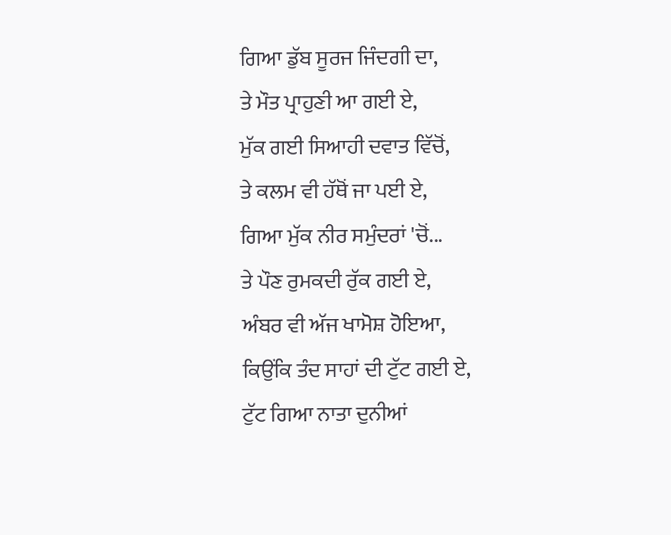ਗਿਆ ਡੁੱਬ ਸੂਰਜ ਜਿੰਦਗੀ ਦਾ,
ਤੇ ਮੌਤ ਪ੍ਰਾਹੁਣੀ ਆ ਗਈ ਏ,
ਮੁੱਕ ਗਈ ਸਿਆਹੀ ਦਵਾਤ ਵਿੱਚੋਂ,
ਤੇ ਕਲਮ ਵੀ ਹੱਥੋਂ ਜਾ ਪਈ ਏ,
ਗਿਆ ਮੁੱਕ ਨੀਰ ਸਮੁੰਦਰਾਂ 'ਚੋਂ...
ਤੇ ਪੌਣ ਰੁਮਕਦੀ ਰੁੱਕ ਗਈ ਏ,
ਅੰਬਰ ਵੀ ਅੱਜ ਖਾਮੋਸ਼ ਹੋਇਆ,
ਕਿਉਂਕਿ ਤੰਦ ਸਾਹਾਂ ਦੀ ਟੁੱਟ ਗਈ ਏ,
ਟੁੱਟ ਗਿਆ ਨਾਤਾ ਦੁਨੀਆਂ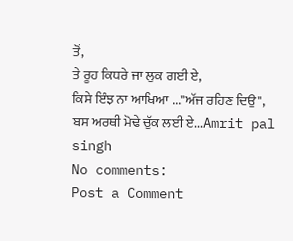ਤੋਂ,
ਤੇ ਰੂਹ ਕਿਧਰੇ ਜਾ ਲੁਕ ਗਈ ਏ,
ਕਿਸੇ ਇੰਝ ਨਾ ਆਖਿਆ ..."ਅੱਜ ਰਹਿਣ ਦਿਉ",
ਬਸ ਅਰਥੀ ਮੋਢੇ ਚੁੱਕ ਲਈ ਏ...Amrit pal singh
No comments:
Post a Comment